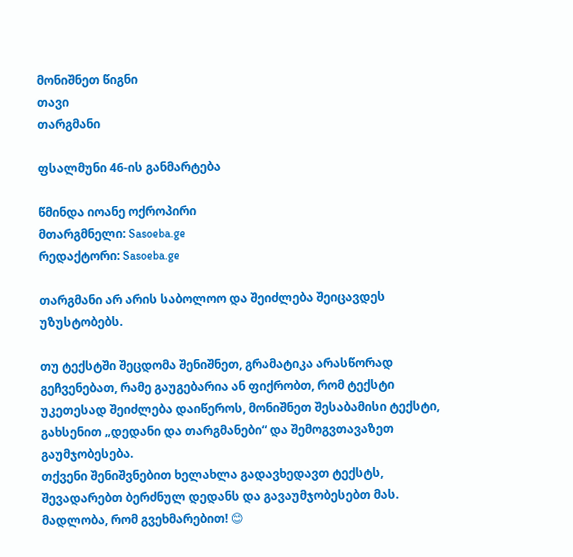მონიშნეთ წიგნი
თავი
თარგმანი

ფსალმუნი 46-ის განმარტება

წმინდა იოანე ოქროპირი
მთარგმნელი: Sasoeba.ge
რედაქტორი: Sasoeba.ge

თარგმანი არ არის საბოლოო და შეიძლება შეიცავდეს უზუსტობებს.

თუ ტექსტში შეცდომა შენიშნეთ, გრამატიკა არასწორად გეჩვენებათ, რამე გაუგებარია ან ფიქრობთ, რომ ტექსტი უკეთესად შეიძლება დაიწეროს, მონიშნეთ შესაბამისი ტექსტი, გახსენით „დედანი და თარგმანები“ და შემოგვთავაზეთ გაუმჯობესება.
თქვენი შენიშვნებით ხელახლა გადავხედავთ ტექსტს, შევადარებთ ბერძნულ დედანს და გავაუმჯობესებთ მას. მადლობა, რომ გვეხმარებით! 😊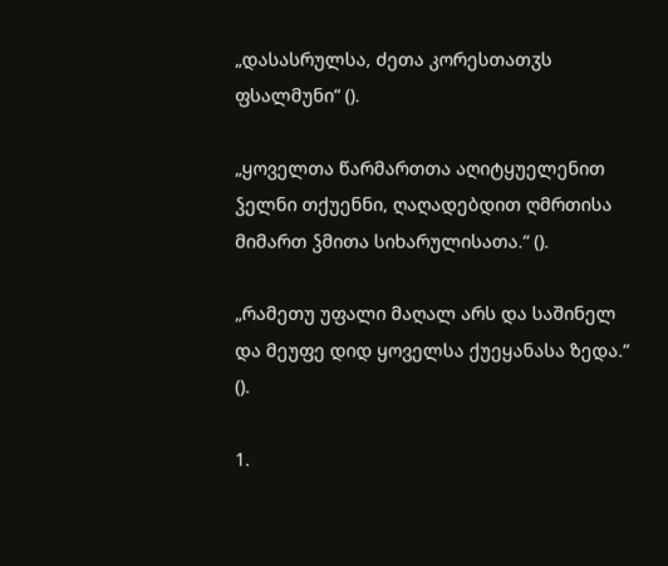„დასასრულსა, ძეთა კორესთათჳს ფსალმუნი“ ().

„ყოველთა წარმართთა აღიტყუელენით ჴელნი თქუენნი, ღაღადებდით ღმრთისა მიმართ ჴმითა სიხარულისათა.“ ().

„რამეთუ უფალი მაღალ არს და საშინელ და მეუფე დიდ ყოველსა ქუეყანასა ზედა.“ ().

1.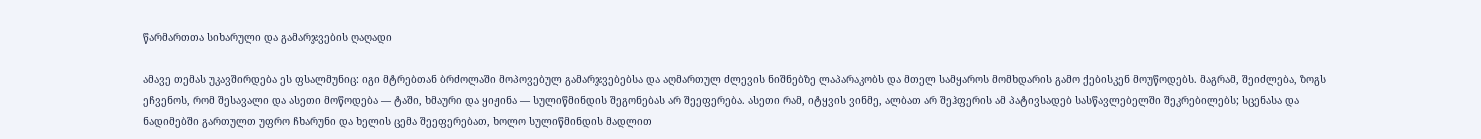წარმართთა სიხარული და გამარჯვების ღაღადი

ამავე თემას უკავშირდება ეს ფსალმუნიც: იგი მტრებთან ბრძოლაში მოპოვებულ გამარჯვებებსა და აღმართულ ძლევის ნიშნებზე ლაპარაკობს და მთელ სამყაროს მომხდარის გამო ქებისკენ მოუწოდებს. მაგრამ, შეიძლება, ზოგს ეჩვენოს, რომ შესავალი და ასეთი მოწოდება — ტაში, ხმაური და ყიჟინა — სულიწმინდის შეგონებას არ შეეფერება. ასეთი რამ, იტყვის ვინმე, ალბათ არ შეჰფერის ამ პატივსადებ სასწავლებელში შეკრებილებს; სცენასა და ნადიმებში გართულთ უფრო ჩხარუნი და ხელის ცემა შეეფერებათ, ხოლო სულიწმინდის მადლით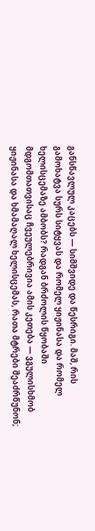განსწავლულ კაცებს — სიმშვიდე და წესრიგი. მაშ, რის გამოხატვა სურს სიტყვას და რომელ ყიჟინასა და რომელ ხელისცემაზე ამბობს? რადგან ბრძოლის წყობაში მდგომთათვისაც ჩვეულებრივია ამის კეთება — ვგულისხმობ ყიჟინასა და ხმამაღალ ხელისცემას, რათა მტრები შეაძრწუნონ;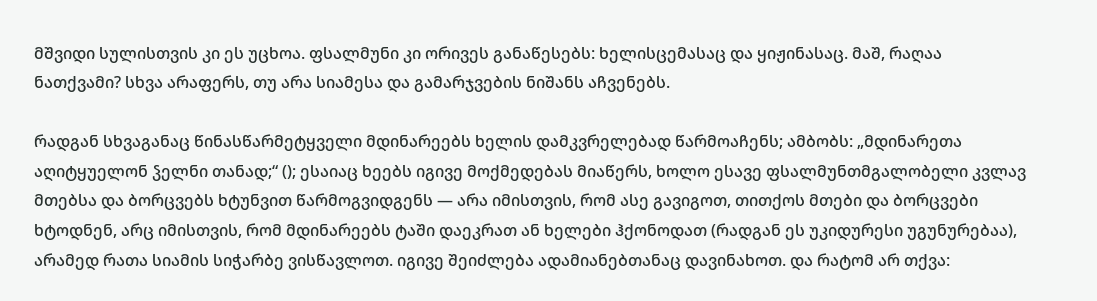მშვიდი სულისთვის კი ეს უცხოა. ფსალმუნი კი ორივეს განაწესებს: ხელისცემასაც და ყიჟინასაც. მაშ, რაღაა ნათქვამი? სხვა არაფერს, თუ არა სიამესა და გამარჯვების ნიშანს აჩვენებს.

რადგან სხვაგანაც წინასწარმეტყველი მდინარეებს ხელის დამკვრელებად წარმოაჩენს; ამბობს: „მდინარეთა აღიტყუელონ ჴელნი თანად;“ (); ესაიაც ხეებს იგივე მოქმედებას მიაწერს, ხოლო ესავე ფსალმუნთმგალობელი კვლავ მთებსა და ბორცვებს ხტუნვით წარმოგვიდგენს — არა იმისთვის, რომ ასე გავიგოთ, თითქოს მთები და ბორცვები ხტოდნენ, არც იმისთვის, რომ მდინარეებს ტაში დაეკრათ ან ხელები ჰქონოდათ (რადგან ეს უკიდურესი უგუნურებაა), არამედ რათა სიამის სიჭარბე ვისწავლოთ. იგივე შეიძლება ადამიანებთანაც დავინახოთ. და რატომ არ თქვა: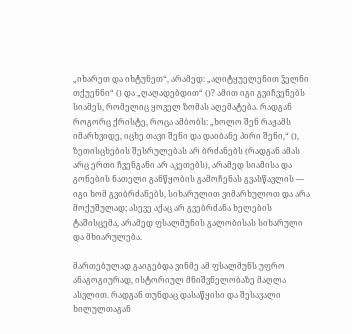„იხარეთ და იხტუნეთ“, არამედ: „აღიტყუელენით ჴელნი თქუენნი“ () და „ღაღადებდით“ ()? ამით იგი გვიჩვენებს სიამეს, რომელიც ყოველ ზომას აღემატება. რადგან როგორც ქრისტე, როცა ამბობს: „ხოლო შენ რაჟამს იმარხვიდე, იცხე თავი შენი და დაიბანე პირი შენი,“ (), ზეთისცხების შესრულებას არ ბრძანებს (რადგან ამას არც ერთი ჩვენგანი არ აკეთებს), არამედ სიამისა და გონების ნათელი განწყობის გამოჩენას გვასწავლის — იგი ხომ გვიბრძანებს, სიხარულით ვიმარხულოთ და არა მოქუშულად; ასევე აქაც არ გვებრძანა ხელების ტაშისცემა, არამედ ფსალმუნის გალობისას სიხარული და მხიარულება.

მართებულად გაიგებდა ვინმე ამ ფსალმუნს უფრო ანაგოგიურად, ისტორიულ მნიშვნელობაზე მაღლა ასვლით. რადგან თუნდაც დასაწყისი და შესავალი ხილულთაგან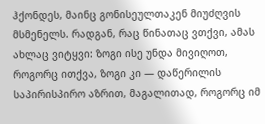ჰქონდეს, მაინც გონისეულთაკენ მიუძღვის მსმენელს. რადგან, რაც წინათაც ვთქვი, ამას ახლაც ვიტყვი: ზოგი ისე უნდა მივიღოთ, როგორც ითქვა, ზოგი კი — დაწერილის საპირისპირო აზრით, მაგალითად, როგორც იმ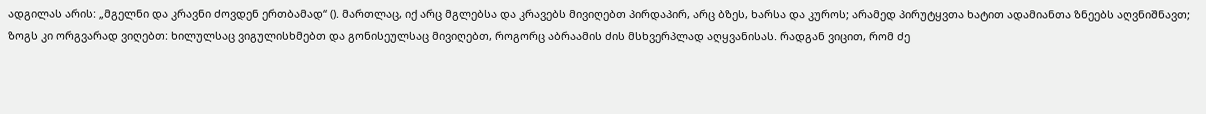ადგილას არის: „მგელნი და კრავნი ძოვდენ ერთბამად“ (). მართლაც, იქ არც მგლებსა და კრავებს მივიღებთ პირდაპირ, არც ბზეს, ხარსა და კუროს; არამედ პირუტყვთა ხატით ადამიანთა ზნეებს აღვნიშნავთ; ზოგს კი ორგვარად ვიღებთ: ხილულსაც ვიგულისხმებთ და გონისეულსაც მივიღებთ, როგორც აბრაამის ძის მსხვერპლად აღყვანისას. რადგან ვიცით, რომ ძე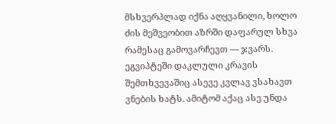მსხვერპლად იქნა აღყვანილი, ხოლო ძის მეშვეობით აზრში დაფარულ სხვა რამესაც გამოვარჩევთ — ჯვარს. ეგვიპტეში დაკლული კრავის შემთხვევაშიც ასევე კვლავ ვსახავთ ვნების ხატს. ამიტომ აქაც ასე უნდა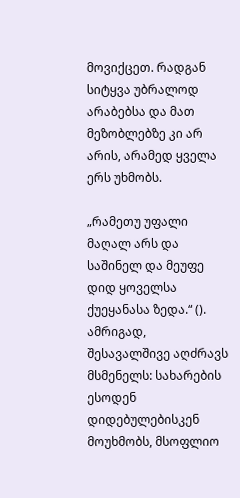მოვიქცეთ. რადგან სიტყვა უბრალოდ არაბებსა და მათ მეზობლებზე კი არ არის, არამედ ყველა ერს უხმობს.

„რამეთუ უფალი მაღალ არს და საშინელ და მეუფე დიდ ყოველსა ქუეყანასა ზედა.“ (). ამრიგად, შესავალშივე აღძრავს მსმენელს: სახარების ესოდენ დიდებულებისკენ მოუხმობს, მსოფლიო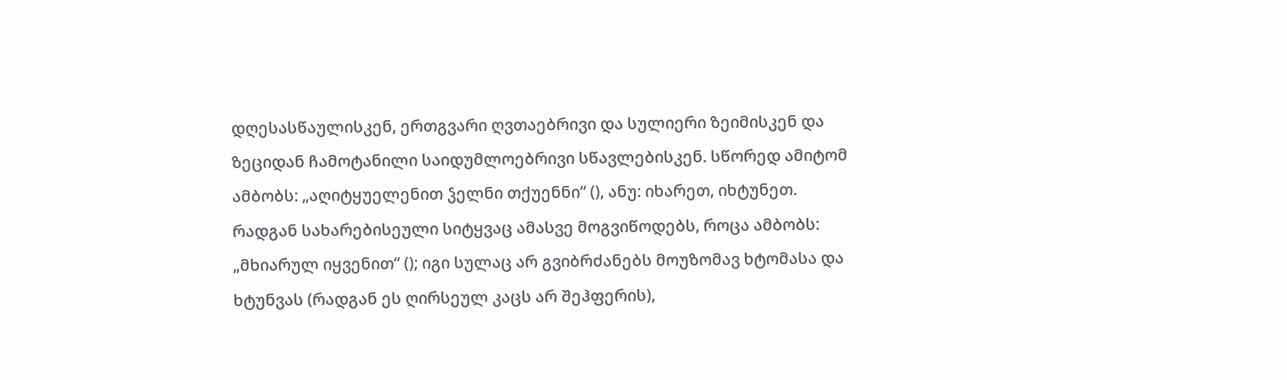დღესასწაულისკენ, ერთგვარი ღვთაებრივი და სულიერი ზეიმისკენ და ზეციდან ჩამოტანილი საიდუმლოებრივი სწავლებისკენ. სწორედ ამიტომ ამბობს: „აღიტყუელენით ჴელნი თქუენნი“ (), ანუ: იხარეთ, იხტუნეთ. რადგან სახარებისეული სიტყვაც ამასვე მოგვიწოდებს, როცა ამბობს: „მხიარულ იყვენით“ (); იგი სულაც არ გვიბრძანებს მოუზომავ ხტომასა და ხტუნვას (რადგან ეს ღირსეულ კაცს არ შეჰფერის),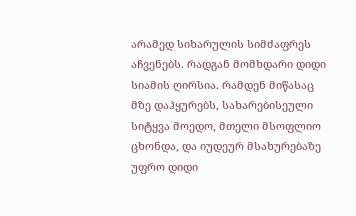არამედ სიხარულის სიმძაფრეს აჩვენებს. რადგან მომხდარი დიდი სიამის ღირსია. რამდენ მიწასაც მზე დაჰყურებს, სახარებისეული სიტყვა მოედო, მთელი მსოფლიო ცხონდა, და იუდეურ მსახურებაზე უფრო დიდი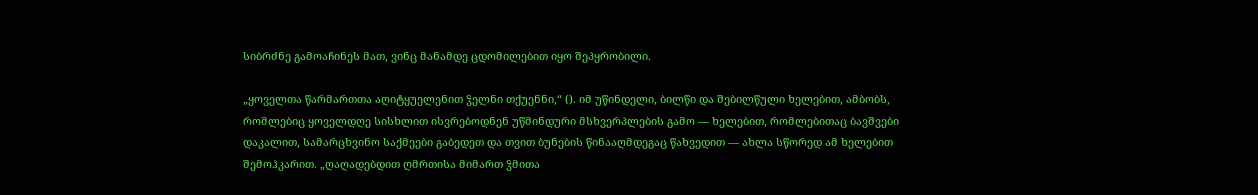სიბრძნე გამოაჩინეს მათ, ვინც მანამდე ცდომილებით იყო შეპყრობილი.

„ყოველთა წარმართთა აღიტყუელენით ჴელნი თქუენნი,“ (). იმ უწინდელი, ბილწი და შებილწული ხელებით, ამბობს, რომლებიც ყოველდღე სისხლით ისვრებოდნენ უწმინდური მსხვერპლების გამო — ხელებით, რომლებითაც ბავშვები დაკალით, სამარცხვინო საქმეები გაბედეთ და თვით ბუნების წინააღმდეგაც წახვედით — ახლა სწორედ ამ ხელებით შემოჰკარით. „ღაღადებდით ღმრთისა მიმართ ჴმითა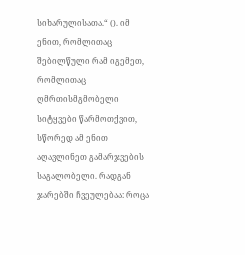სიხარულისათა.“ (). იმ ენით, რომლითაც შებილწული რამ იგემეთ, რომლითაც ღმრთისმგმობელი სიტყვები წარმოთქვით, სწორედ ამ ენით აღავლინეთ გამარჯვების საგალობელი. რადგან ჯარებში ჩვეულებაა: როცა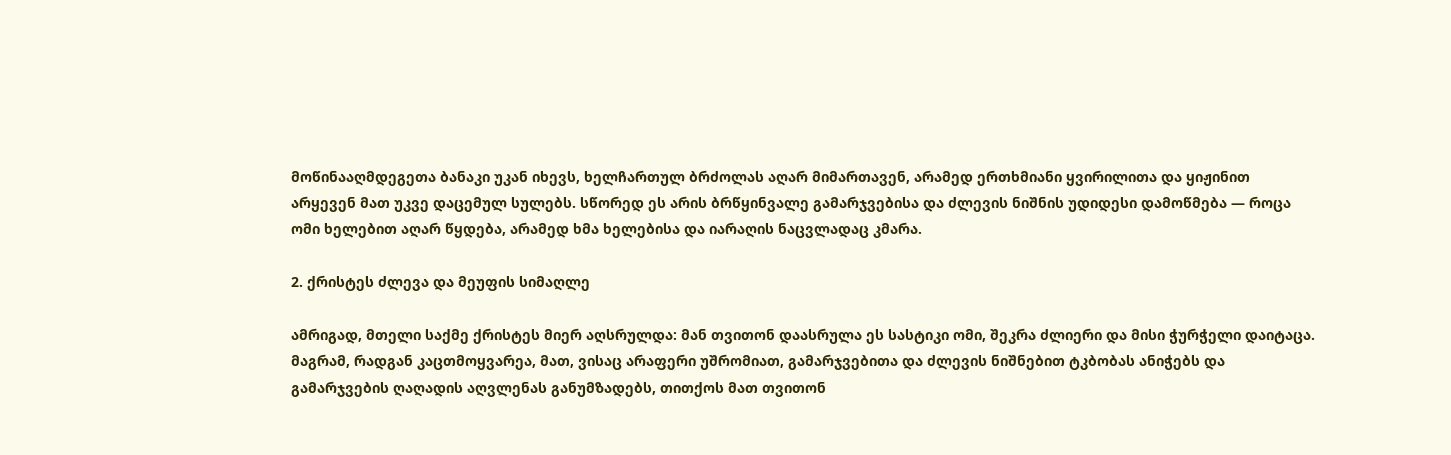მოწინააღმდეგეთა ბანაკი უკან იხევს, ხელჩართულ ბრძოლას აღარ მიმართავენ, არამედ ერთხმიანი ყვირილითა და ყიჟინით არყევენ მათ უკვე დაცემულ სულებს. სწორედ ეს არის ბრწყინვალე გამარჯვებისა და ძლევის ნიშნის უდიდესი დამოწმება — როცა ომი ხელებით აღარ წყდება, არამედ ხმა ხელებისა და იარაღის ნაცვლადაც კმარა.

2. ქრისტეს ძლევა და მეუფის სიმაღლე

ამრიგად, მთელი საქმე ქრისტეს მიერ აღსრულდა: მან თვითონ დაასრულა ეს სასტიკი ომი, შეკრა ძლიერი და მისი ჭურჭელი დაიტაცა. მაგრამ, რადგან კაცთმოყვარეა, მათ, ვისაც არაფერი უშრომიათ, გამარჯვებითა და ძლევის ნიშნებით ტკბობას ანიჭებს და გამარჯვების ღაღადის აღვლენას განუმზადებს, თითქოს მათ თვითონ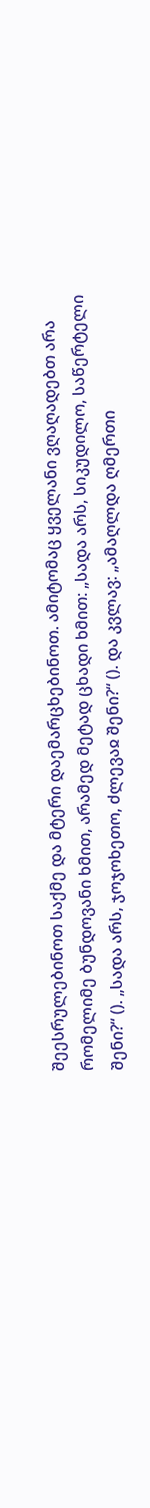შეესრულებინოთ საქმე და მტერი დაემარცხებინოთ. ამიტომაც ყველანი ვღაღადებთ არა რომელიმე ბუნდოვანი ხმით, არამედ მეტად ცხადი ხმით: „სადა არს, სიკუდილო, საწერტელი შენი?“ (). „სადა არს, ჯოჯოხეთო, ძლევაჲ შენი?“ (). და კვლავ: „ამაღლდა ღმერთი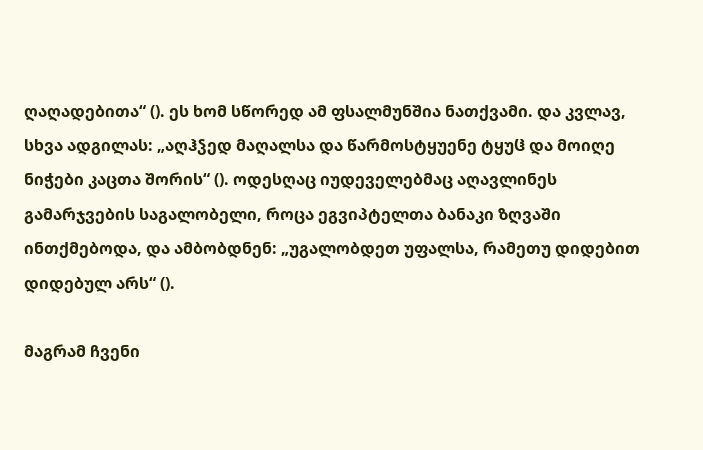ღაღადებითა“ (). ეს ხომ სწორედ ამ ფსალმუნშია ნათქვამი. და კვლავ, სხვა ადგილას: „აღჰჴედ მაღალსა და წარმოსტყუენე ტყუჱ და მოიღე ნიჭები კაცთა შორის“ (). ოდესღაც იუდეველებმაც აღავლინეს გამარჯვების საგალობელი, როცა ეგვიპტელთა ბანაკი ზღვაში ინთქმებოდა, და ამბობდნენ: „უგალობდეთ უფალსა, რამეთუ დიდებით დიდებულ არს“ ().

მაგრამ ჩვენი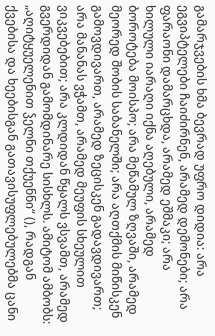გამარჯვების ხმა ბევრად უფრო დიდია: არა ეგვიპტელები ჩაიძირნენ, არამედ დემონები; არა ფარაონი დამარცხდა, არამედ ეშმაკი; არა ხილული იარაღი იქნა აღებული, არამედ ბოროტება მოისპო; არა მეწამულ ზღვაში, არამედ მეორედ შობის საბანელში; არა აღთქმის მიწისკენ გამოვდივართ, არამედ ზეცისკენ გადავდივართ; არა მანანას ვჭამთ, არამედ მეუფის სხეულით ვიკვებებით; არა კლდიდან წყალს ვსვამთ, არამედ გვერდიდან გამომდინარე სისხლს. ამიტომ ამბობს: „აღიტყუელენით ჴელნი თქუენნი“ (), რადგან ქვებისა და ხეებისგან გათავისუფლებულებმა ცანი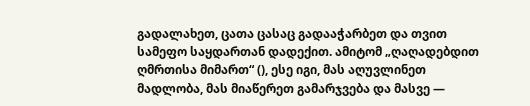გადალახეთ, ცათა ცასაც გადააჭარბეთ და თვით სამეფო საყდართან დადექით. ამიტომ „ღაღადებდით ღმრთისა მიმართ“ (), ესე იგი, მას აღუვლინეთ მადლობა, მას მიაწერეთ გამარჯვება და მასვე —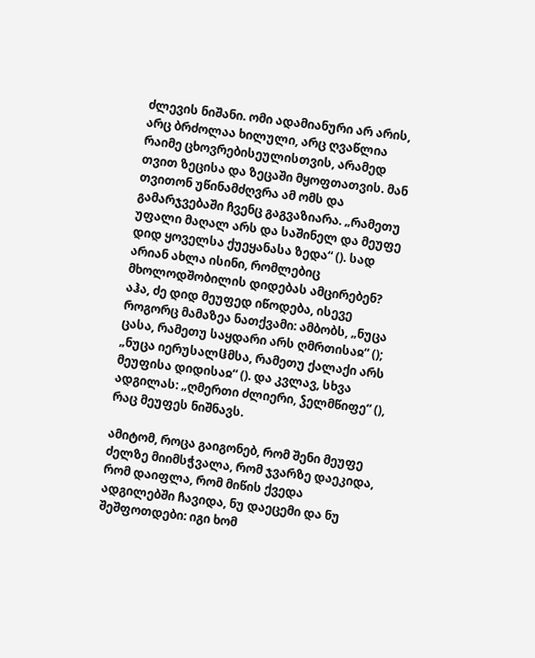ძლევის ნიშანი. ომი ადამიანური არ არის, არც ბრძოლაა ხილული, არც ღვაწლია რაიმე ცხოვრებისეულისთვის, არამედ თვით ზეცისა და ზეცაში მყოფთათვის. მან თვითონ უწინამძღვრა ამ ომს და გამარჯვებაში ჩვენც გაგვაზიარა. „რამეთუ უფალი მაღალ არს და საშინელ და მეუფე დიდ ყოველსა ქუეყანასა ზედა“ (). სად არიან ახლა ისინი, რომლებიც მხოლოდშობილის დიდებას ამცირებენ? აჰა, ძე დიდ მეუფედ იწოდება, ისევე როგორც მამაზეა ნათქვამი: ამბობს, „ნუცა ცასა, რამეთუ საყდარი არს ღმრთისაჲ“ (); „ნუცა იერუსალჱმსა, რამეთუ ქალაქი არს მეუფისა დიდისაჲ“ (). და კვლავ, სხვა ადგილას: „ღმერთი ძლიერი, ჴელმწიფე“ (), რაც მეუფეს ნიშნავს.

ამიტომ, როცა გაიგონებ, რომ შენი მეუფე ძელზე მიიმსჭვალა, რომ ჯვარზე დაეკიდა, რომ დაიფლა, რომ მიწის ქვედა ადგილებში ჩავიდა, ნუ დაეცემი და ნუ შეშფოთდები: იგი ხომ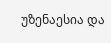უზენაესია და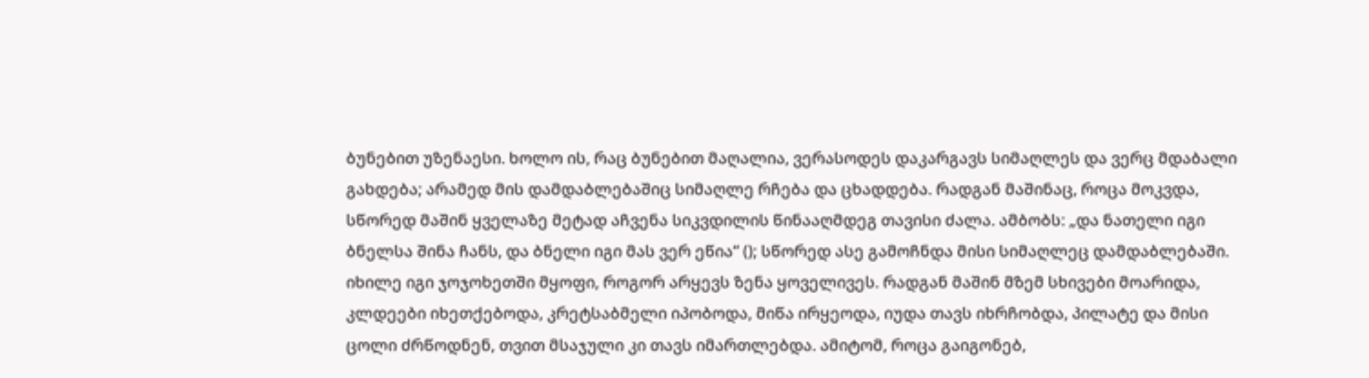ბუნებით უზენაესი. ხოლო ის, რაც ბუნებით მაღალია, ვერასოდეს დაკარგავს სიმაღლეს და ვერც მდაბალი გახდება; არამედ მის დამდაბლებაშიც სიმაღლე რჩება და ცხადდება. რადგან მაშინაც, როცა მოკვდა, სწორედ მაშინ ყველაზე მეტად აჩვენა სიკვდილის წინააღმდეგ თავისი ძალა. ამბობს: „და ნათელი იგი ბნელსა შინა ჩანს, და ბნელი იგი მას ვერ ეწია“ (); სწორედ ასე გამოჩნდა მისი სიმაღლეც დამდაბლებაში. იხილე იგი ჯოჯოხეთში მყოფი, როგორ არყევს ზენა ყოველივეს. რადგან მაშინ მზემ სხივები მოარიდა, კლდეები იხეთქებოდა, კრეტსაბმელი იპობოდა, მიწა ირყეოდა, იუდა თავს იხრჩობდა, პილატე და მისი ცოლი ძრწოდნენ, თვით მსაჯული კი თავს იმართლებდა. ამიტომ, როცა გაიგონებ,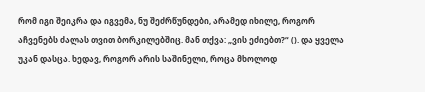რომ იგი შეიკრა და იგვემა, ნუ შეძრწუნდები, არამედ იხილე, როგორ აჩვენებს ძალას თვით ბორკილებშიც. მან თქვა: „ვის ეძიებთ?“ (). და ყველა უკან დასცა. ხედავ, როგორ არის საშინელი, როცა მხოლოდ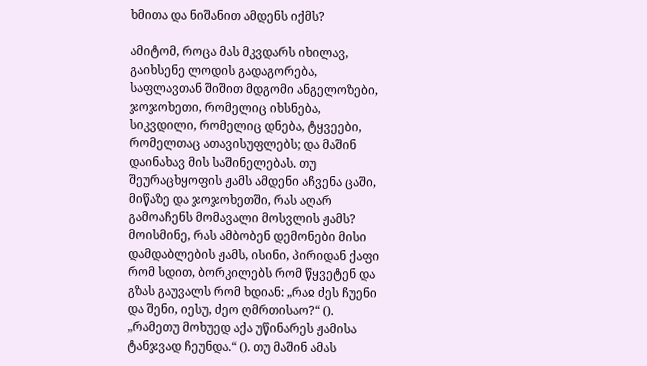ხმითა და ნიშანით ამდენს იქმს?

ამიტომ, როცა მას მკვდარს იხილავ, გაიხსენე ლოდის გადაგორება, საფლავთან შიშით მდგომი ანგელოზები, ჯოჯოხეთი, რომელიც იხსნება, სიკვდილი, რომელიც დნება, ტყვეები, რომელთაც ათავისუფლებს; და მაშინ დაინახავ მის საშინელებას. თუ შეურაცხყოფის ჟამს ამდენი აჩვენა ცაში, მიწაზე და ჯოჯოხეთში, რას აღარ გამოაჩენს მომავალი მოსვლის ჟამს? მოისმინე, რას ამბობენ დემონები მისი დამდაბლების ჟამს, ისინი, პირიდან ქაფი რომ სდით, ბორკილებს რომ წყვეტენ და გზას გაუვალს რომ ხდიან: „რაჲ ძეს ჩუენი და შენი, იესუ, ძეო ღმრთისაო?“ (). „რამეთუ მოხუედ აქა უწინარეს ჟამისა ტანჯვად ჩეუნდა.“ (). თუ მაშინ ამას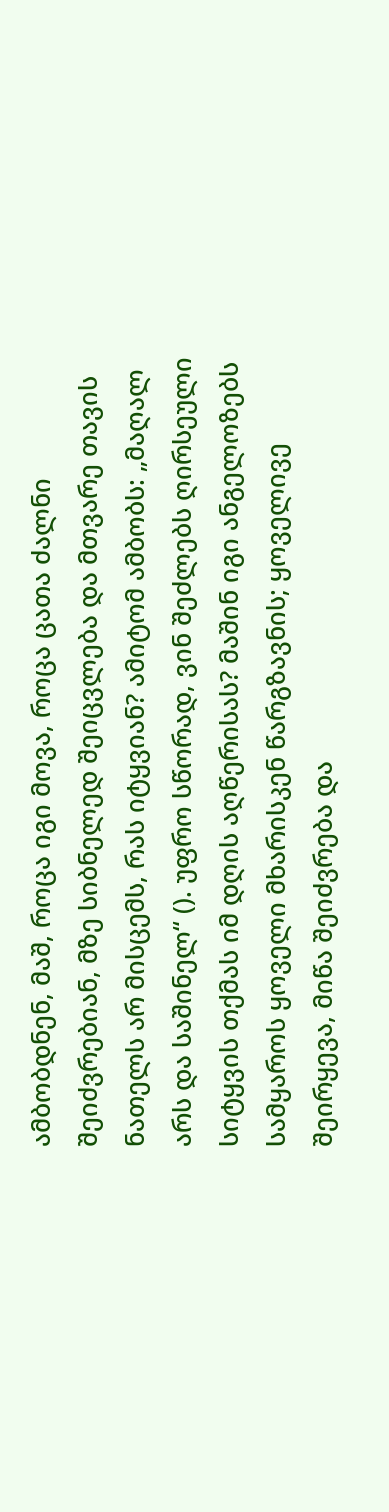ამბობდნენ, მაშ, როცა იგი მოვა, როცა ცათა ძალნი შეიძვრებიან, მზე სიბნელედ შეიცვლება და მთვარე თავის ნათელს არ მისცემს, რას იტყვიან? ამიტომ ამბობს: „მაღალ არს და საშინელ“ (). უფრო სწორად, ვინ შეძლებს ღირსეული სიტყვის თქმას იმ დღის აღწერისას? მაშინ იგი ანგელოზებს სამყაროს ყოველი მხარისკენ წარგზავნის; ყოველივე შეირყევა, მიწა შეიძვრება და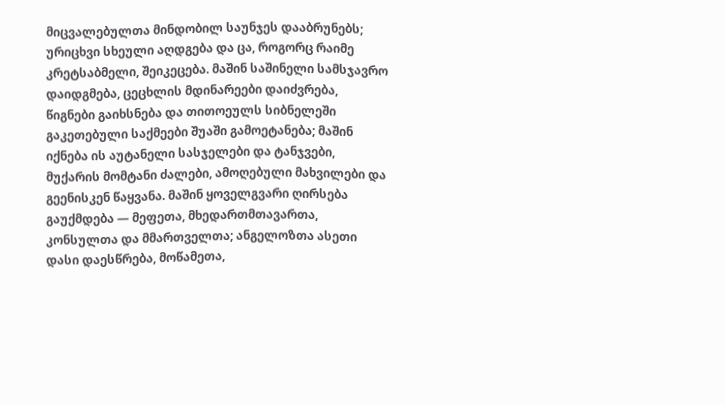მიცვალებულთა მინდობილ საუნჯეს დააბრუნებს; ურიცხვი სხეული აღდგება და ცა, როგორც რაიმე კრეტსაბმელი, შეიკეცება. მაშინ საშინელი სამსჯავრო დაიდგმება, ცეცხლის მდინარეები დაიძვრება, წიგნები გაიხსნება და თითოეულს სიბნელეში გაკეთებული საქმეები შუაში გამოეტანება; მაშინ იქნება ის აუტანელი სასჯელები და ტანჯვები, მუქარის მომტანი ძალები, ამოღებული მახვილები და გეენისკენ წაყვანა. მაშინ ყოველგვარი ღირსება გაუქმდება — მეფეთა, მხედართმთავართა, კონსულთა და მმართველთა; ანგელოზთა ასეთი დასი დაესწრება, მოწამეთა,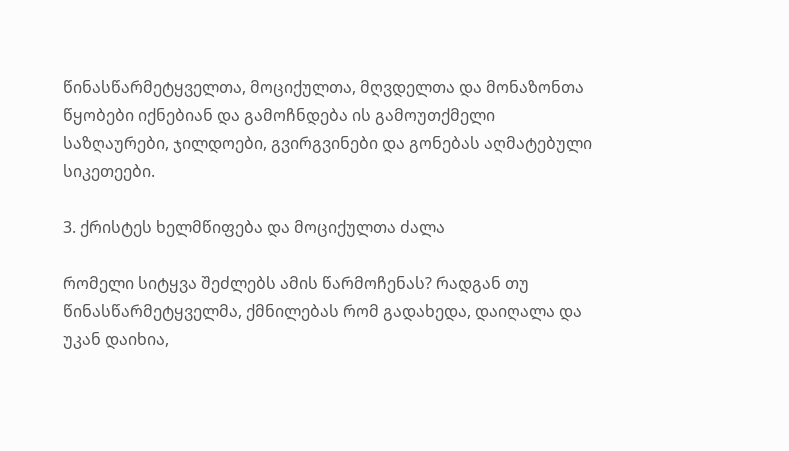წინასწარმეტყველთა, მოციქულთა, მღვდელთა და მონაზონთა წყობები იქნებიან და გამოჩნდება ის გამოუთქმელი საზღაურები, ჯილდოები, გვირგვინები და გონებას აღმატებული სიკეთეები.

3. ქრისტეს ხელმწიფება და მოციქულთა ძალა

რომელი სიტყვა შეძლებს ამის წარმოჩენას? რადგან თუ წინასწარმეტყველმა, ქმნილებას რომ გადახედა, დაიღალა და უკან დაიხია,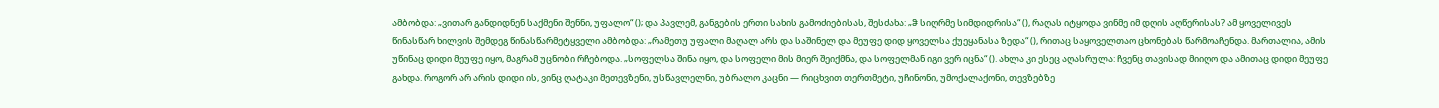ამბობდა: „ვითარ განდიდნენ საქმენი შენნი, უფალო“ (); და პავლემ, განგების ერთი სახის გამოძიებისას, შესძახა: „ჵ სიღრმე სიმდიდრისა“ (), რაღას იტყოდა ვინმე იმ დღის აღწერისას? ამ ყოველივეს წინასწარ ხილვის შემდეგ წინასწარმეტყველი ამბობდა: „რამეთუ უფალი მაღალ არს და საშინელ და მეუფე დიდ ყოველსა ქუეყანასა ზედა“ (), რითაც საყოველთაო ცხონებას წარმოაჩენდა. მართალია, ამის უწინაც დიდი მეუფე იყო, მაგრამ უცნობი რჩებოდა. „სოფელსა შინა იყო, და სოფელი მის მიერ შეიქმნა, და სოფელმან იგი ვერ იცნა“ (). ახლა კი ესეც აღასრულა: ჩვენც თავისად მიიღო და ამითაც დიდი მეუფე გახდა. როგორ არ არის დიდი ის, ვინც ღატაკი მეთევზენი, უსწავლელნი, უბრალო კაცნი — რიცხვით თერთმეტი, უჩინონი, უმოქალაქონი, თევზებზე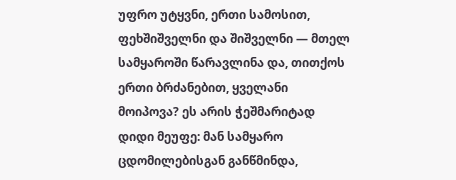უფრო უტყვნი, ერთი სამოსით, ფეხშიშველნი და შიშველნი — მთელ სამყაროში წარავლინა და, თითქოს ერთი ბრძანებით, ყველანი მოიპოვა? ეს არის ჭეშმარიტად დიდი მეუფე: მან სამყარო ცდომილებისგან განწმინდა,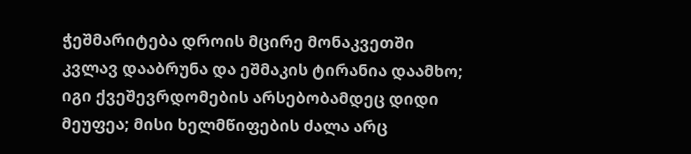ჭეშმარიტება დროის მცირე მონაკვეთში კვლავ დააბრუნა და ეშმაკის ტირანია დაამხო; იგი ქვეშევრდომების არსებობამდეც დიდი მეუფეა; მისი ხელმწიფების ძალა არც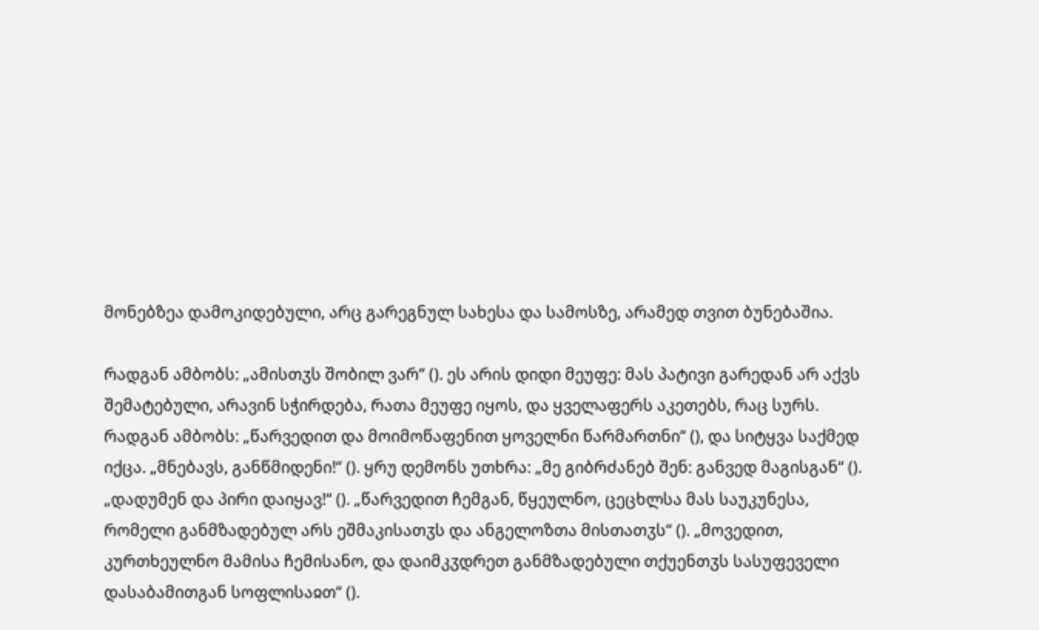მონებზეა დამოკიდებული, არც გარეგნულ სახესა და სამოსზე, არამედ თვით ბუნებაშია.

რადგან ამბობს: „ამისთჳს შობილ ვარ“ (). ეს არის დიდი მეუფე: მას პატივი გარედან არ აქვს შემატებული, არავინ სჭირდება, რათა მეუფე იყოს, და ყველაფერს აკეთებს, რაც სურს. რადგან ამბობს: „წარვედით და მოიმოწაფენით ყოველნი წარმართნი“ (), და სიტყვა საქმედ იქცა. „მნებავს, განწმიდენი!“ (). ყრუ დემონს უთხრა: „მე გიბრძანებ შენ: განვედ მაგისგან“ (). „დადუმენ და პირი დაიყავ!“ (). „წარვედით ჩემგან, წყეულნო, ცეცხლსა მას საუკუნესა, რომელი განმზადებულ არს ეშმაკისათჳს და ანგელოზთა მისთათჳს“ (). „მოვედით, კურთხეულნო მამისა ჩემისანო, და დაიმკჳდრეთ განმზადებული თქუენთჳს სასუფეველი დასაბამითგან სოფლისაჲთ“ ().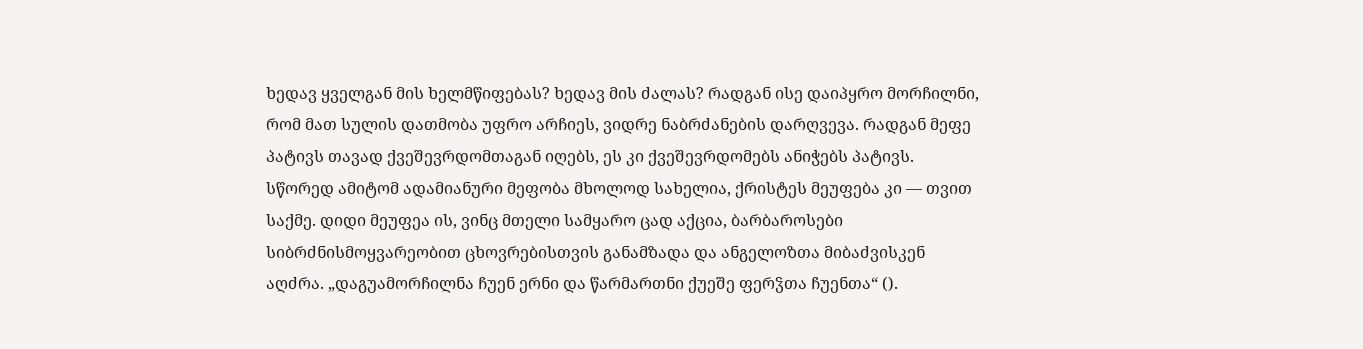ხედავ ყველგან მის ხელმწიფებას? ხედავ მის ძალას? რადგან ისე დაიპყრო მორჩილნი, რომ მათ სულის დათმობა უფრო არჩიეს, ვიდრე ნაბრძანების დარღვევა. რადგან მეფე პატივს თავად ქვეშევრდომთაგან იღებს, ეს კი ქვეშევრდომებს ანიჭებს პატივს. სწორედ ამიტომ ადამიანური მეფობა მხოლოდ სახელია, ქრისტეს მეუფება კი — თვით საქმე. დიდი მეუფეა ის, ვინც მთელი სამყარო ცად აქცია, ბარბაროსები სიბრძნისმოყვარეობით ცხოვრებისთვის განამზადა და ანგელოზთა მიბაძვისკენ აღძრა. „დაგუამორჩილნა ჩუენ ერნი და წარმართნი ქუეშე ფერჴთა ჩუენთა“ ().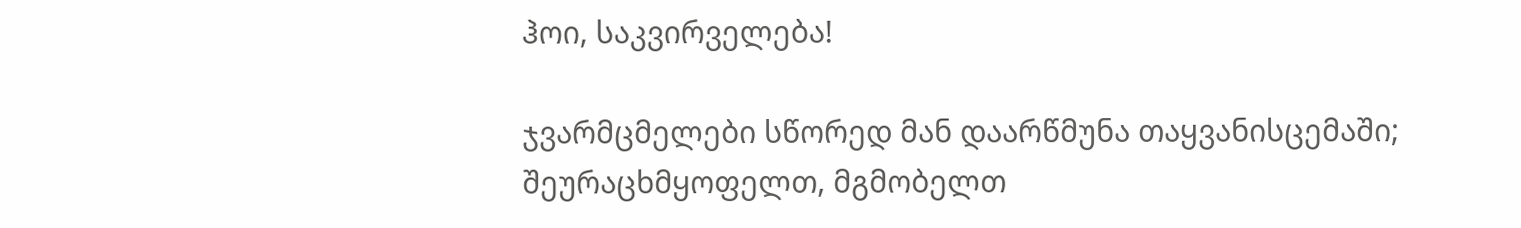ჰოი, საკვირველება!

ჯვარმცმელები სწორედ მან დაარწმუნა თაყვანისცემაში; შეურაცხმყოფელთ, მგმობელთ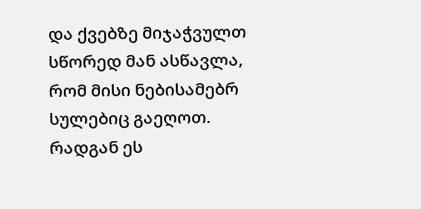და ქვებზე მიჯაჭვულთ სწორედ მან ასწავლა, რომ მისი ნებისამებრ სულებიც გაეღოთ. რადგან ეს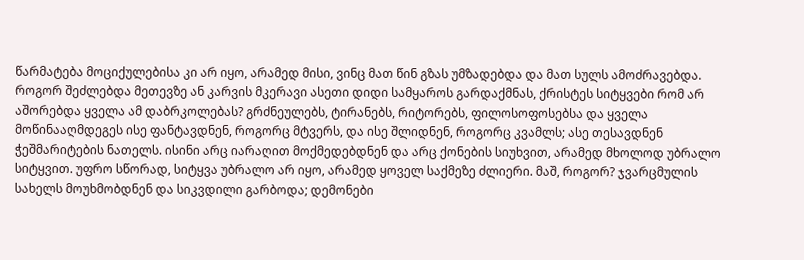წარმატება მოციქულებისა კი არ იყო, არამედ მისი, ვინც მათ წინ გზას უმზადებდა და მათ სულს ამოძრავებდა. როგორ შეძლებდა მეთევზე ან კარვის მკერავი ასეთი დიდი სამყაროს გარდაქმნას, ქრისტეს სიტყვები რომ არ აშორებდა ყველა ამ დაბრკოლებას? გრძნეულებს, ტირანებს, რიტორებს, ფილოსოფოსებსა და ყველა მოწინააღმდეგეს ისე ფანტავდნენ, როგორც მტვერს, და ისე შლიდნენ, როგორც კვამლს; ასე თესავდნენ ჭეშმარიტების ნათელს. ისინი არც იარაღით მოქმედებდნენ და არც ქონების სიუხვით, არამედ მხოლოდ უბრალო სიტყვით. უფრო სწორად, სიტყვა უბრალო არ იყო, არამედ ყოველ საქმეზე ძლიერი. მაშ, როგორ? ჯვარცმულის სახელს მოუხმობდნენ და სიკვდილი გარბოდა; დემონები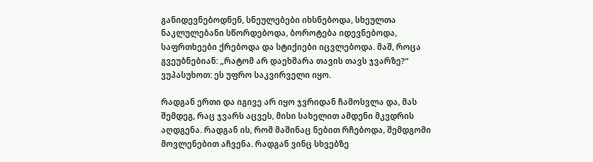განიდევნებოდნენ, სნეულებები იხსნებოდა, სხეულთა ნაკლულებანი სწორდებოდა, ბოროტება იდევნებოდა, საფრთხეები ქრებოდა და სტიქიები იცვლებოდა. მაშ, როცა გვეუბნებიან: „რატომ არ დაეხმარა თავის თავს ჯვარზე?“ ვუპასუხოთ: ეს უფრო საკვირველი იყო.

რადგან ერთი და იგივე არ იყო ჯვრიდან ჩამოსვლა და, მას შემდეგ, რაც ჯვარს აცვეს, მისი სახელით ამდენი მკვდრის აღდგენა. რადგან ის, რომ მაშინაც ნებით რჩებოდა, შემდგომი მოვლენებით აჩვენა. რადგან ვინც სხვებზე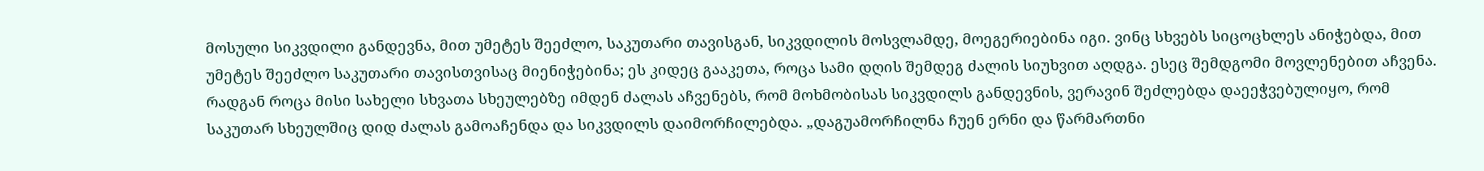მოსული სიკვდილი განდევნა, მით უმეტეს შეეძლო, საკუთარი თავისგან, სიკვდილის მოსვლამდე, მოეგერიებინა იგი. ვინც სხვებს სიცოცხლეს ანიჭებდა, მით უმეტეს შეეძლო საკუთარი თავისთვისაც მიენიჭებინა; ეს კიდეც გააკეთა, როცა სამი დღის შემდეგ ძალის სიუხვით აღდგა. ესეც შემდგომი მოვლენებით აჩვენა. რადგან როცა მისი სახელი სხვათა სხეულებზე იმდენ ძალას აჩვენებს, რომ მოხმობისას სიკვდილს განდევნის, ვერავინ შეძლებდა დაეეჭვებულიყო, რომ საკუთარ სხეულშიც დიდ ძალას გამოაჩენდა და სიკვდილს დაიმორჩილებდა. „დაგუამორჩილნა ჩუენ ერნი და წარმართნი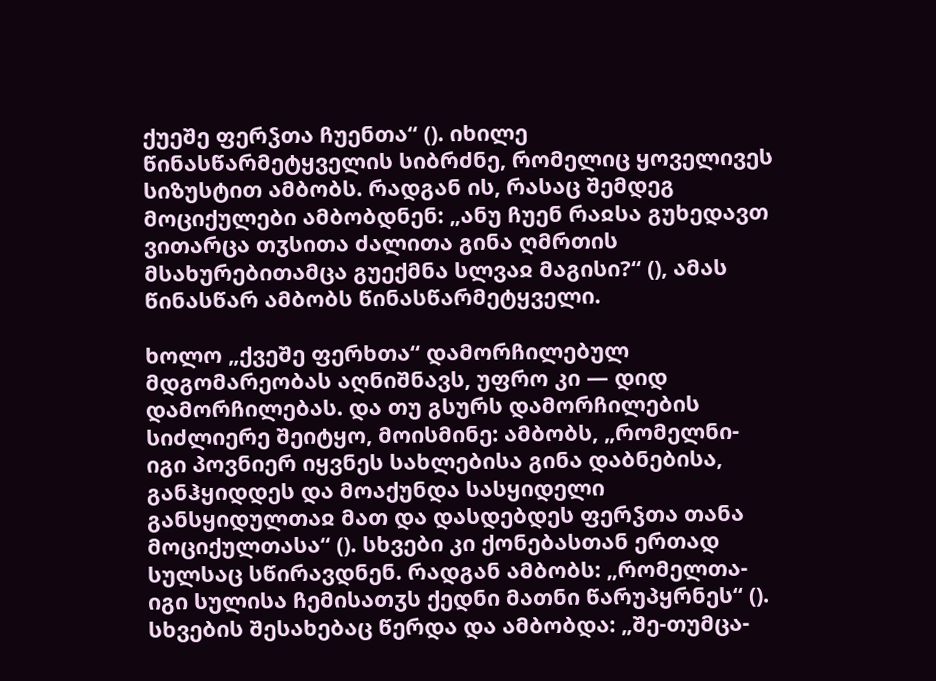ქუეშე ფერჴთა ჩუენთა“ (). იხილე წინასწარმეტყველის სიბრძნე, რომელიც ყოველივეს სიზუსტით ამბობს. რადგან ის, რასაც შემდეგ მოციქულები ამბობდნენ: „ანუ ჩუენ რაჲსა გუხედავთ ვითარცა თჳსითა ძალითა გინა ღმრთის მსახურებითამცა გუექმნა სლვაჲ მაგისი?“ (), ამას წინასწარ ამბობს წინასწარმეტყველი.

ხოლო „ქვეშე ფერხთა“ დამორჩილებულ მდგომარეობას აღნიშნავს, უფრო კი — დიდ დამორჩილებას. და თუ გსურს დამორჩილების სიძლიერე შეიტყო, მოისმინე: ამბობს, „რომელნი-იგი პოვნიერ იყვნეს სახლებისა გინა დაბნებისა, განჰყიდდეს და მოაქუნდა სასყიდელი განსყიდულთაჲ მათ და დასდებდეს ფერჴთა თანა მოციქულთასა“ (). სხვები კი ქონებასთან ერთად სულსაც სწირავდნენ. რადგან ამბობს: „რომელთა-იგი სულისა ჩემისათჳს ქედნი მათნი წარუპყრნეს“ (). სხვების შესახებაც წერდა და ამბობდა: „შე-თუმცა-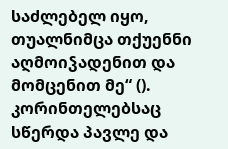საძლებელ იყო, თუალნიმცა თქუენნი აღმოიჴადენით და მომცენით მე“ (). კორინთელებსაც სწერდა პავლე და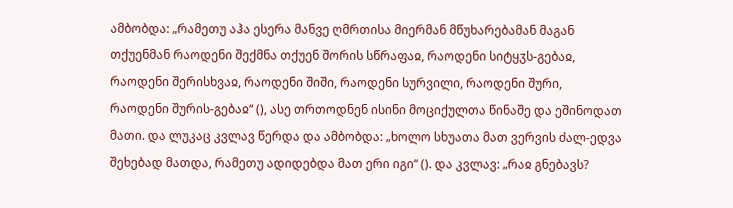ამბობდა: „რამეთუ აჰა ესერა მანვე ღმრთისა მიერმან მწუხარებამან მაგან თქუენმან რაოდენი შექმნა თქუენ შორის სწრაფაჲ, რაოდენი სიტყჳს-გებაჲ, რაოდენი შერისხვაჲ, რაოდენი შიში, რაოდენი სურვილი, რაოდენი შური, რაოდენი შურის-გებაჲ“ (), ასე თრთოდნენ ისინი მოციქულთა წინაშე და ეშინოდათ მათი. და ლუკაც კვლავ წერდა და ამბობდა: „ხოლო სხუათა მათ ვერვის ძალ-ედვა შეხებად მათდა, რამეთუ ადიდებდა მათ ერი იგი“ (). და კვლავ: „რაჲ გნებავს?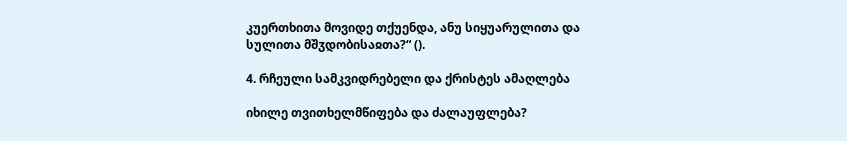კუერთხითა მოვიდე თქუენდა, ანუ სიყუარულითა და სულითა მშჳდობისაჲთა?“ ().

4. რჩეული სამკვიდრებელი და ქრისტეს ამაღლება

იხილე თვითხელმწიფება და ძალაუფლება?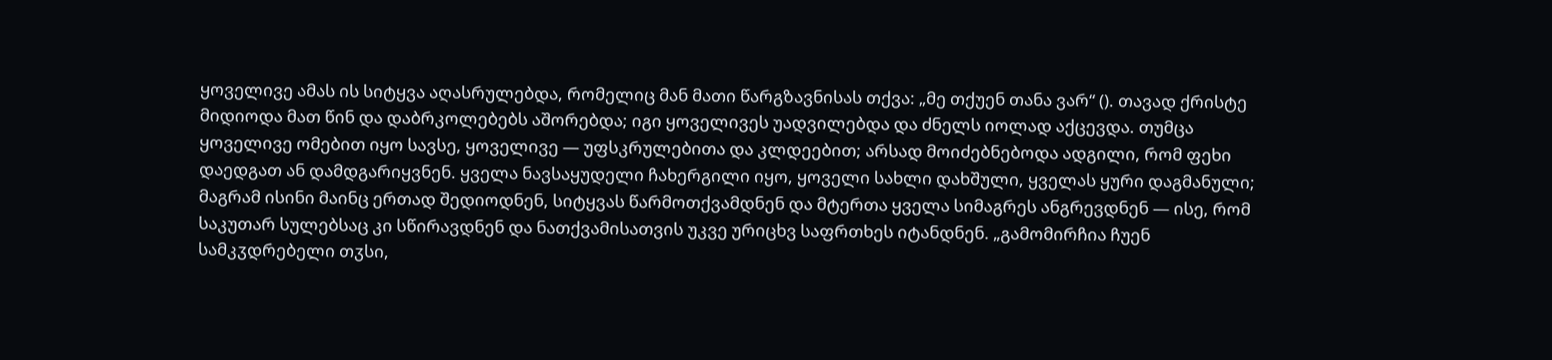ყოველივე ამას ის სიტყვა აღასრულებდა, რომელიც მან მათი წარგზავნისას თქვა: „მე თქუენ თანა ვარ“ (). თავად ქრისტე მიდიოდა მათ წინ და დაბრკოლებებს აშორებდა; იგი ყოველივეს უადვილებდა და ძნელს იოლად აქცევდა. თუმცა ყოველივე ომებით იყო სავსე, ყოველივე — უფსკრულებითა და კლდეებით; არსად მოიძებნებოდა ადგილი, რომ ფეხი დაედგათ ან დამდგარიყვნენ. ყველა ნავსაყუდელი ჩახერგილი იყო, ყოველი სახლი დახშული, ყველას ყური დაგმანული; მაგრამ ისინი მაინც ერთად შედიოდნენ, სიტყვას წარმოთქვამდნენ და მტერთა ყველა სიმაგრეს ანგრევდნენ — ისე, რომ საკუთარ სულებსაც კი სწირავდნენ და ნათქვამისათვის უკვე ურიცხვ საფრთხეს იტანდნენ. „გამომირჩია ჩუენ სამკჳდრებელი თჳსი,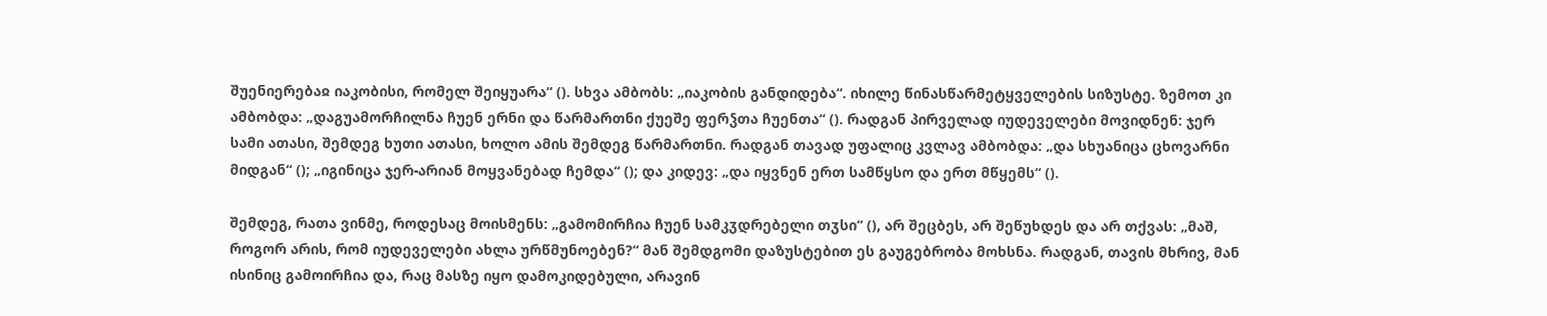შუენიერებაჲ იაკობისი, რომელ შეიყუარა“ (). სხვა ამბობს: „იაკობის განდიდება“. იხილე წინასწარმეტყველების სიზუსტე. ზემოთ კი ამბობდა: „დაგუამორჩილნა ჩუენ ერნი და წარმართნი ქუეშე ფერჴთა ჩუენთა“ (). რადგან პირველად იუდეველები მოვიდნენ: ჯერ სამი ათასი, შემდეგ ხუთი ათასი, ხოლო ამის შემდეგ წარმართნი. რადგან თავად უფალიც კვლავ ამბობდა: „და სხუანიცა ცხოვარნი მიდგან“ (); „იგინიცა ჯერ-არიან მოყვანებად ჩემდა“ (); და კიდევ: „და იყვნენ ერთ სამწყსო და ერთ მწყემს“ ().

შემდეგ, რათა ვინმე, როდესაც მოისმენს: „გამომირჩია ჩუენ სამკჳდრებელი თჳსი“ (), არ შეცბეს, არ შეწუხდეს და არ თქვას: „მაშ, როგორ არის, რომ იუდეველები ახლა ურწმუნოებენ?“ მან შემდგომი დაზუსტებით ეს გაუგებრობა მოხსნა. რადგან, თავის მხრივ, მან ისინიც გამოირჩია და, რაც მასზე იყო დამოკიდებული, არავინ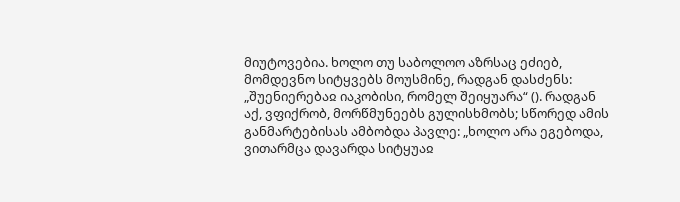მიუტოვებია. ხოლო თუ საბოლოო აზრსაც ეძიებ, მომდევნო სიტყვებს მოუსმინე, რადგან დასძენს: „შუენიერებაჲ იაკობისი, რომელ შეიყუარა“ (). რადგან აქ, ვფიქრობ, მორწმუნეებს გულისხმობს; სწორედ ამის განმარტებისას ამბობდა პავლე: „ხოლო არა ეგებოდა, ვითარმცა დავარდა სიტყუაჲ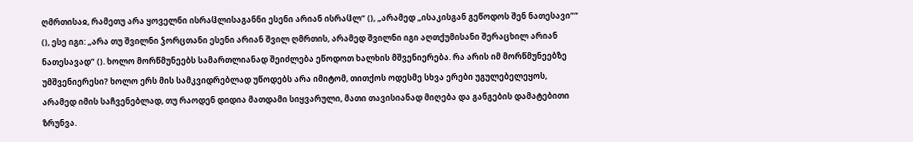ღმრთისაჲ, რამეთუ არა ყოველნი ისრაჱლისაგანნი ესენი არიან ისრაჱლ“ (), „არამედ „ისაკისგან გეწოდოს შენ ნათესავი““ (), ესე იგი: „არა თუ შვილნი ჴორცთანი ესენი არიან შვილ ღმრთის, არამედ შვილნი იგი აღთქუმისანი შერაცხილ არიან ნათესავად“ (). ხოლო მორწმუნეებს სამართლიანად შეიძლება ეწოდოთ ხალხის მშვენიერება. რა არის იმ მორწმუნეებზე უმშვენიერესი? ხოლო ერს მის სამკვიდრებლად უწოდებს არა იმიტომ, თითქოს ოდესმე სხვა ერები უგულებელეყოს, არამედ იმის საჩვენებლად, თუ რაოდენ დიდია მათდამი სიყვარული, მათი თავისიანად მიღება და განგების დამატებითი ზრუნვა.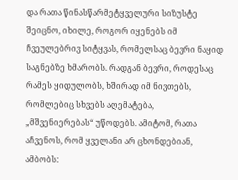და რათა წინასწარმეტყველური სიზუსტე შეიცნო, იხილე, როგორ იყენებს იმ ჩვეულებრივ სიტყვას, რომელსაც ბევრი ნაყიდ საგნებზე ხმარობს. რადგან ბევრი, როდესაც რამეს ყიდულობს, ხშირად იმ ნივთებს, რომლებიც სხვებს აღემატება, „მშვენიერებას“ უწოდებს. ამიტომ, რათა აჩვენოს, რომ ყველანი არ ცხონდებიან, ამბობს: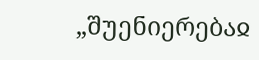„შუენიერებაჲ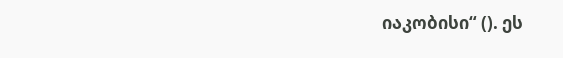იაკობისი“ (). ეს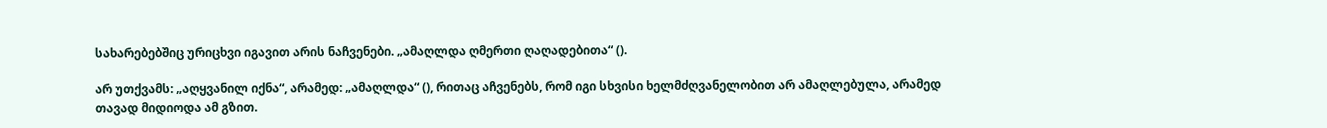სახარებებშიც ურიცხვი იგავით არის ნაჩვენები. „ამაღლდა ღმერთი ღაღადებითა“ ().

არ უთქვამს: „აღყვანილ იქნა“, არამედ: „ამაღლდა“ (), რითაც აჩვენებს, რომ იგი სხვისი ხელმძღვანელობით არ ამაღლებულა, არამედ თავად მიდიოდა ამ გზით.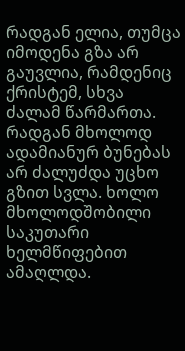რადგან ელია, თუმცა იმოდენა გზა არ გაუვლია, რამდენიც ქრისტემ, სხვა ძალამ წარმართა. რადგან მხოლოდ ადამიანურ ბუნებას არ ძალუძდა უცხო გზით სვლა. ხოლო მხოლოდშობილი საკუთარი ხელმწიფებით ამაღლდა.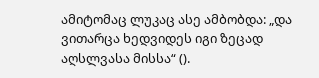ამიტომაც ლუკაც ასე ამბობდა: „და ვითარცა ხედვიდეს იგი ზეცად აღსლვასა მისსა“ ().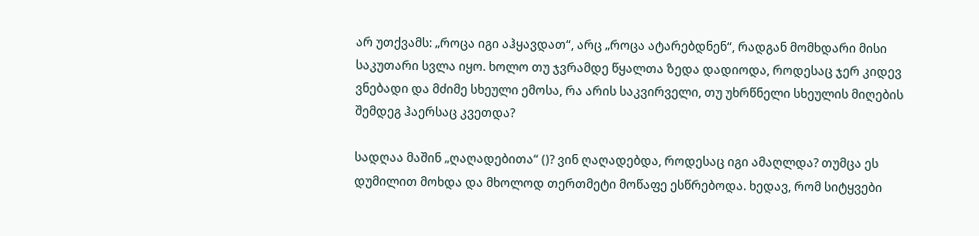არ უთქვამს: „როცა იგი აჰყავდათ“, არც „როცა ატარებდნენ“, რადგან მომხდარი მისი საკუთარი სვლა იყო. ხოლო თუ ჯვრამდე წყალთა ზედა დადიოდა, როდესაც ჯერ კიდევ ვნებადი და მძიმე სხეული ემოსა, რა არის საკვირველი, თუ უხრწნელი სხეულის მიღების შემდეგ ჰაერსაც კვეთდა?

სადღაა მაშინ „ღაღადებითა“ ()? ვინ ღაღადებდა, როდესაც იგი ამაღლდა? თუმცა ეს დუმილით მოხდა და მხოლოდ თერთმეტი მოწაფე ესწრებოდა. ხედავ, რომ სიტყვები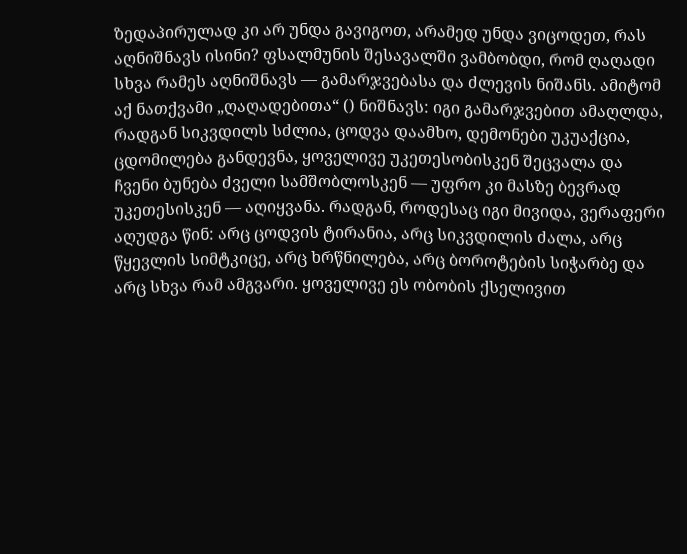ზედაპირულად კი არ უნდა გავიგოთ, არამედ უნდა ვიცოდეთ, რას აღნიშნავს ისინი? ფსალმუნის შესავალში ვამბობდი, რომ ღაღადი სხვა რამეს აღნიშნავს — გამარჯვებასა და ძლევის ნიშანს. ამიტომ აქ ნათქვამი „ღაღადებითა“ () ნიშნავს: იგი გამარჯვებით ამაღლდა, რადგან სიკვდილს სძლია, ცოდვა დაამხო, დემონები უკუაქცია, ცდომილება განდევნა, ყოველივე უკეთესობისკენ შეცვალა და ჩვენი ბუნება ძველი სამშობლოსკენ — უფრო კი მასზე ბევრად უკეთესისკენ — აღიყვანა. რადგან, როდესაც იგი მივიდა, ვერაფერი აღუდგა წინ: არც ცოდვის ტირანია, არც სიკვდილის ძალა, არც წყევლის სიმტკიცე, არც ხრწნილება, არც ბოროტების სიჭარბე და არც სხვა რამ ამგვარი. ყოველივე ეს ობობის ქსელივით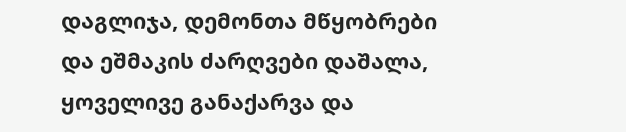დაგლიჯა, დემონთა მწყობრები და ეშმაკის ძარღვები დაშალა, ყოველივე განაქარვა და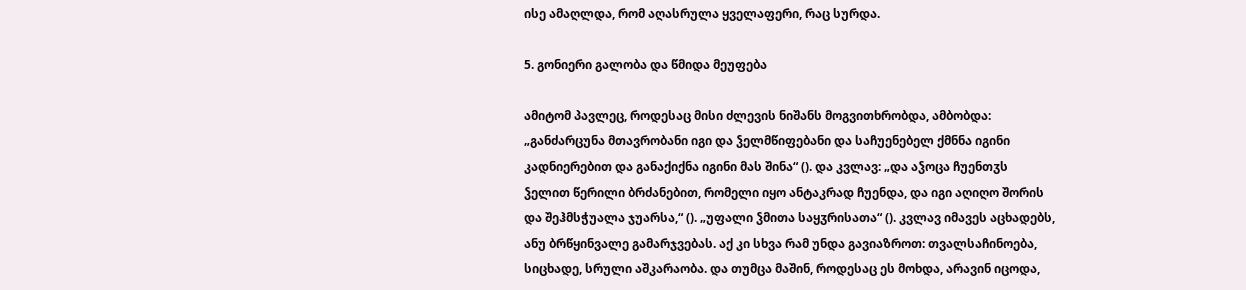ისე ამაღლდა, რომ აღასრულა ყველაფერი, რაც სურდა.

5. გონიერი გალობა და წმიდა მეუფება

ამიტომ პავლეც, როდესაც მისი ძლევის ნიშანს მოგვითხრობდა, ამბობდა: „განძარცუნა მთავრობანი იგი და ჴელმწიფებანი და საჩუენებელ ქმნნა იგინი კადნიერებით და განაქიქნა იგინი მას შინა“ (). და კვლავ: „და აჴოცა ჩუენთჳს ჴელით წერილი ბრძანებით, რომელი იყო ანტაკრად ჩუენდა, და იგი აღიღო შორის და შეჰმსჭუალა ჯუარსა,“ (). „უფალი ჴმითა საყჳრისათა“ (). კვლავ იმავეს აცხადებს, ანუ ბრწყინვალე გამარჯვებას. აქ კი სხვა რამ უნდა გავიაზროთ: თვალსაჩინოება, სიცხადე, სრული აშკარაობა. და თუმცა მაშინ, როდესაც ეს მოხდა, არავინ იცოდა,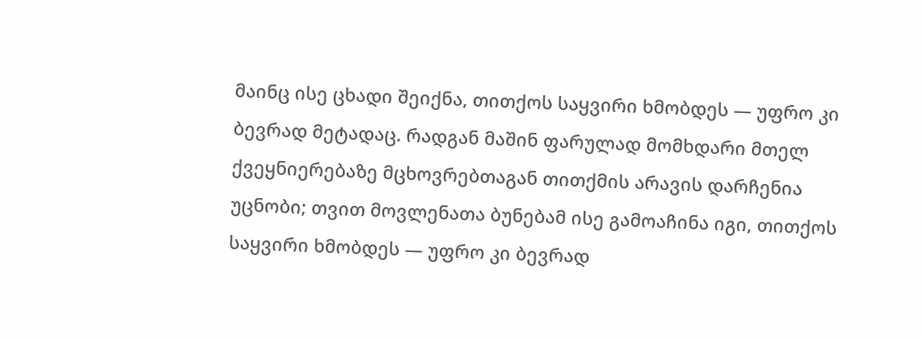მაინც ისე ცხადი შეიქნა, თითქოს საყვირი ხმობდეს — უფრო კი ბევრად მეტადაც. რადგან მაშინ ფარულად მომხდარი მთელ ქვეყნიერებაზე მცხოვრებთაგან თითქმის არავის დარჩენია უცნობი; თვით მოვლენათა ბუნებამ ისე გამოაჩინა იგი, თითქოს საყვირი ხმობდეს — უფრო კი ბევრად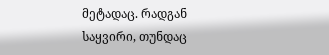მეტადაც. რადგან საყვირი, თუნდაც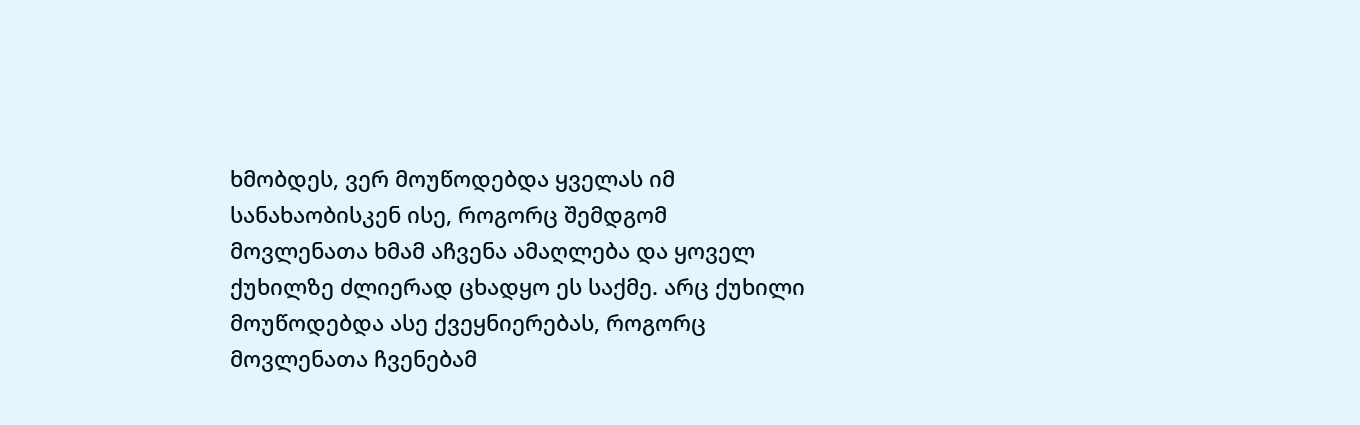ხმობდეს, ვერ მოუწოდებდა ყველას იმ სანახაობისკენ ისე, როგორც შემდგომ მოვლენათა ხმამ აჩვენა ამაღლება და ყოველ ქუხილზე ძლიერად ცხადყო ეს საქმე. არც ქუხილი მოუწოდებდა ასე ქვეყნიერებას, როგორც მოვლენათა ჩვენებამ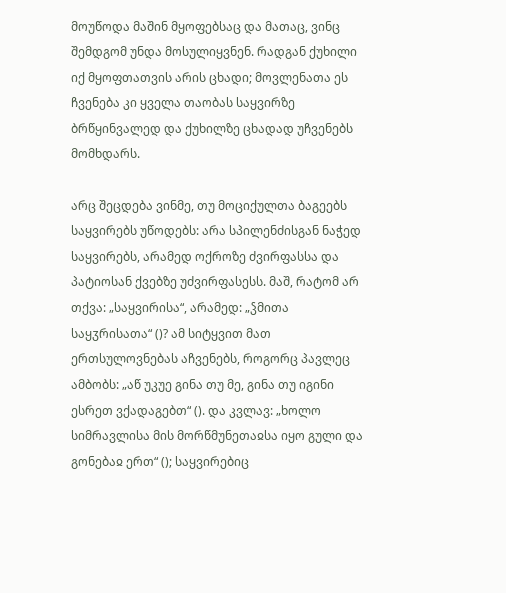მოუწოდა მაშინ მყოფებსაც და მათაც, ვინც შემდგომ უნდა მოსულიყვნენ. რადგან ქუხილი იქ მყოფთათვის არის ცხადი; მოვლენათა ეს ჩვენება კი ყველა თაობას საყვირზე ბრწყინვალედ და ქუხილზე ცხადად უჩვენებს მომხდარს.

არც შეცდება ვინმე, თუ მოციქულთა ბაგეებს საყვირებს უწოდებს: არა სპილენძისგან ნაჭედ საყვირებს, არამედ ოქროზე ძვირფასსა და პატიოსან ქვებზე უძვირფასესს. მაშ, რატომ არ თქვა: „საყვირისა“, არამედ: „ჴმითა საყჳრისათა“ ()? ამ სიტყვით მათ ერთსულოვნებას აჩვენებს, როგორც პავლეც ამბობს: „აწ უკუე გინა თუ მე, გინა თუ იგინი ესრეთ ვქადაგებთ“ (). და კვლავ: „ხოლო სიმრავლისა მის მორწმუნეთაჲსა იყო გული და გონებაჲ ერთ“ (); საყვირებიც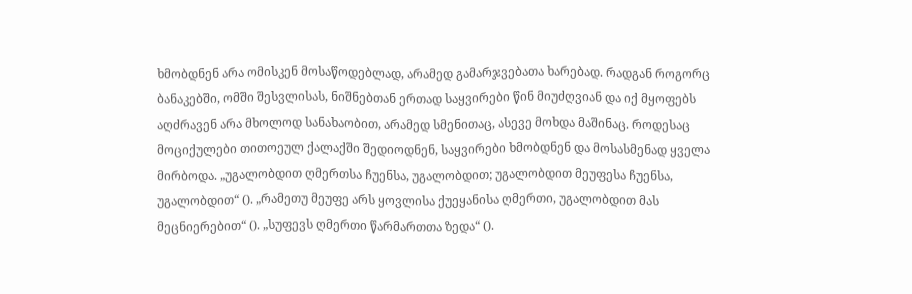ხმობდნენ არა ომისკენ მოსაწოდებლად, არამედ გამარჯვებათა ხარებად. რადგან როგორც ბანაკებში, ომში შესვლისას, ნიშნებთან ერთად საყვირები წინ მიუძღვიან და იქ მყოფებს აღძრავენ არა მხოლოდ სანახაობით, არამედ სმენითაც, ასევე მოხდა მაშინაც. როდესაც მოციქულები თითოეულ ქალაქში შედიოდნენ, საყვირები ხმობდნენ და მოსასმენად ყველა მირბოდა. „უგალობდით ღმერთსა ჩუენსა, უგალობდით; უგალობდით მეუფესა ჩუენსა, უგალობდით“ (). „რამეთუ მეუფე არს ყოვლისა ქუეყანისა ღმერთი, უგალობდით მას მეცნიერებით“ (). „სუფევს ღმერთი წარმართთა ზედა“ ().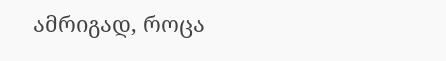ამრიგად, როცა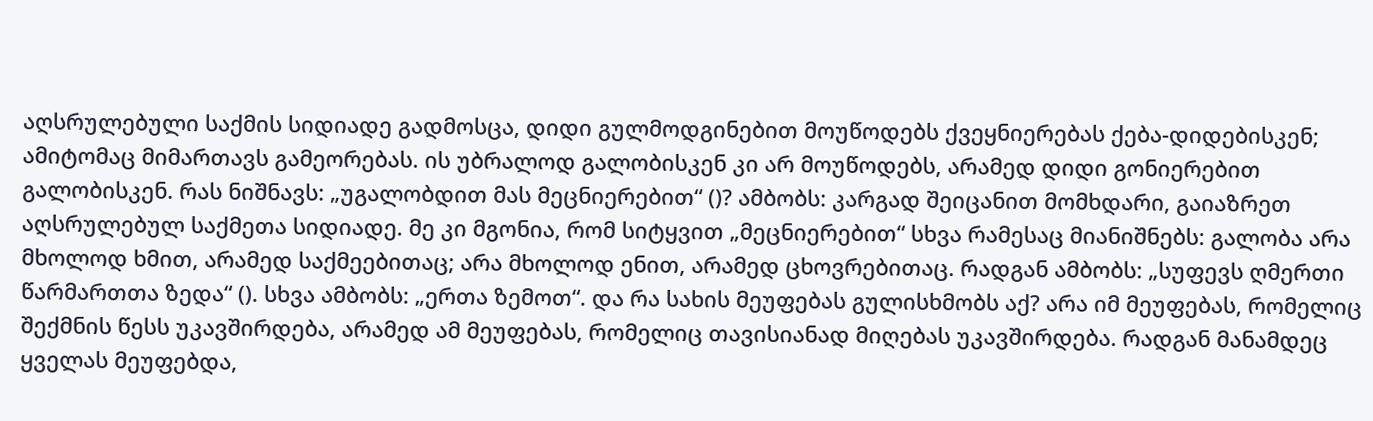აღსრულებული საქმის სიდიადე გადმოსცა, დიდი გულმოდგინებით მოუწოდებს ქვეყნიერებას ქება-დიდებისკენ; ამიტომაც მიმართავს გამეორებას. ის უბრალოდ გალობისკენ კი არ მოუწოდებს, არამედ დიდი გონიერებით გალობისკენ. რას ნიშნავს: „უგალობდით მას მეცნიერებით“ ()? ამბობს: კარგად შეიცანით მომხდარი, გაიაზრეთ აღსრულებულ საქმეთა სიდიადე. მე კი მგონია, რომ სიტყვით „მეცნიერებით“ სხვა რამესაც მიანიშნებს: გალობა არა მხოლოდ ხმით, არამედ საქმეებითაც; არა მხოლოდ ენით, არამედ ცხოვრებითაც. რადგან ამბობს: „სუფევს ღმერთი წარმართთა ზედა“ (). სხვა ამბობს: „ერთა ზემოთ“. და რა სახის მეუფებას გულისხმობს აქ? არა იმ მეუფებას, რომელიც შექმნის წესს უკავშირდება, არამედ ამ მეუფებას, რომელიც თავისიანად მიღებას უკავშირდება. რადგან მანამდეც ყველას მეუფებდა,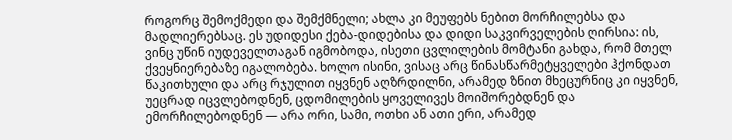როგორც შემოქმედი და შემქმნელი; ახლა კი მეუფებს ნებით მორჩილებსა და მადლიერებსაც. ეს უდიდესი ქება-დიდებისა და დიდი საკვირველების ღირსია: ის, ვინც უწინ იუდეველთაგან იგმობოდა, ისეთი ცვლილების მომტანი გახდა, რომ მთელ ქვეყნიერებაზე იგალობება. ხოლო ისინი, ვისაც არც წინასწარმეტყველები ჰქონდათ წაკითხული და არც რჯულით იყვნენ აღზრდილნი, არამედ ზნით მხეცურნიც კი იყვნენ, უეცრად იცვლებოდნენ, ცდომილების ყოველივეს მოიშორებდნენ და ემორჩილებოდნენ — არა ორი, სამი, ოთხი ან ათი ერი, არამედ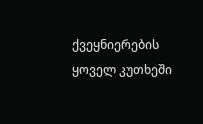ქვეყნიერების ყოველ კუთხეში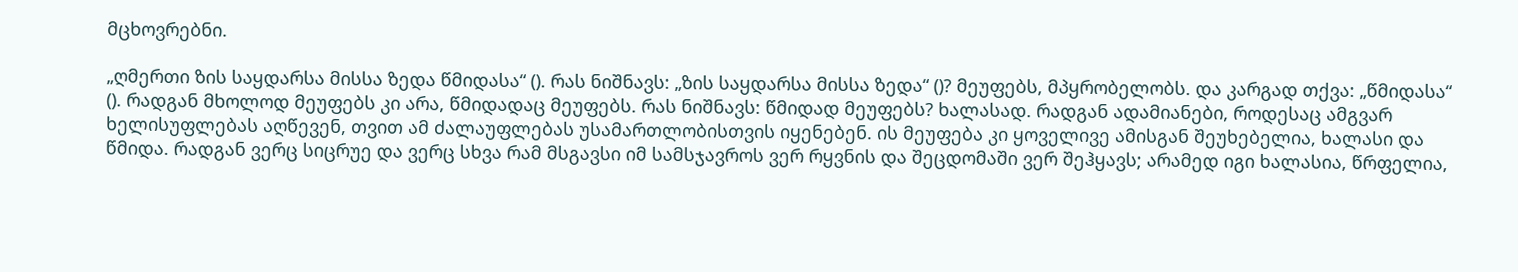მცხოვრებნი.

„ღმერთი ზის საყდარსა მისსა ზედა წმიდასა“ (). რას ნიშნავს: „ზის საყდარსა მისსა ზედა“ ()? მეუფებს, მპყრობელობს. და კარგად თქვა: „წმიდასა“ (). რადგან მხოლოდ მეუფებს კი არა, წმიდადაც მეუფებს. რას ნიშნავს: წმიდად მეუფებს? ხალასად. რადგან ადამიანები, როდესაც ამგვარ ხელისუფლებას აღწევენ, თვით ამ ძალაუფლებას უსამართლობისთვის იყენებენ. ის მეუფება კი ყოველივე ამისგან შეუხებელია, ხალასი და წმიდა. რადგან ვერც სიცრუე და ვერც სხვა რამ მსგავსი იმ სამსჯავროს ვერ რყვნის და შეცდომაში ვერ შეჰყავს; არამედ იგი ხალასია, წრფელია,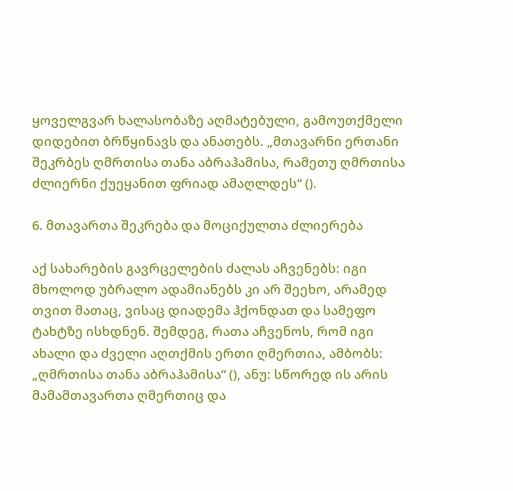ყოველგვარ ხალასობაზე აღმატებული, გამოუთქმელი დიდებით ბრწყინავს და ანათებს. „მთავარნი ერთანი შეკრბეს ღმრთისა თანა აბრაჰამისა, რამეთუ ღმრთისა ძლიერნი ქუეყანით ფრიად ამაღლდეს“ ().

6. მთავართა შეკრება და მოციქულთა ძლიერება

აქ სახარების გავრცელების ძალას აჩვენებს: იგი მხოლოდ უბრალო ადამიანებს კი არ შეეხო, არამედ თვით მათაც, ვისაც დიადემა ჰქონდათ და სამეფო ტახტზე ისხდნენ. შემდეგ, რათა აჩვენოს, რომ იგი ახალი და ძველი აღთქმის ერთი ღმერთია, ამბობს: „ღმრთისა თანა აბრაჰამისა“ (), ანუ: სწორედ ის არის მამამთავართა ღმერთიც და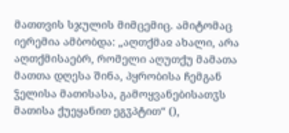მათთვის სჯულის მიმცემიც. ამიტომაც იერემია ამბობდა: „აღთქმაჲ ახალი, არა აღთქმისაებრ, რომელი აღუთქუ მამათა მათთა დღესა შინა, პყრობისა ჩემგან ჴელისა მათისასა, გამოყვანებისათჳს მათისა ქუეყანით ეგჳპტით“ (),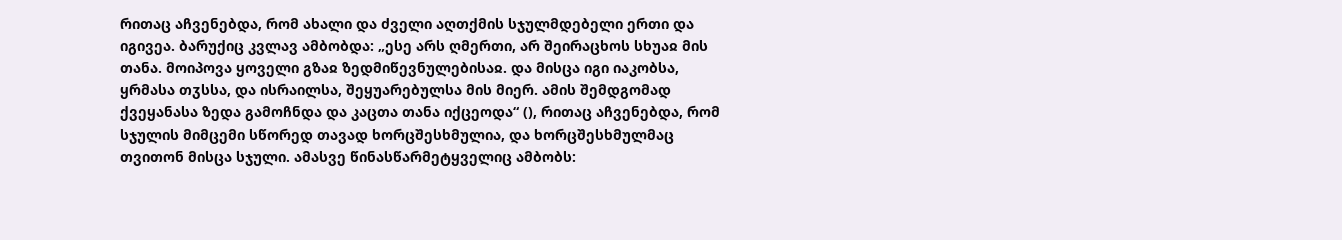რითაც აჩვენებდა, რომ ახალი და ძველი აღთქმის სჯულმდებელი ერთი და იგივეა. ბარუქიც კვლავ ამბობდა: „ესე არს ღმერთი, არ შეირაცხოს სხუაჲ მის თანა. მოიპოვა ყოველი გზაჲ ზედმიწევნულებისაჲ. და მისცა იგი იაკობსა, ყრმასა თჳსსა, და ისრაილსა, შეყუარებულსა მის მიერ. ამის შემდგომად ქვეყანასა ზედა გამოჩნდა და კაცთა თანა იქცეოდა“ (), რითაც აჩვენებდა, რომ სჯულის მიმცემი სწორედ თავად ხორცშესხმულია, და ხორცშესხმულმაც თვითონ მისცა სჯული. ამასვე წინასწარმეტყველიც ამბობს: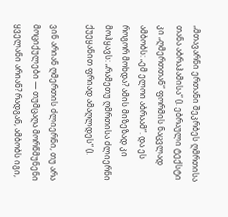„მთავარნი ერთანი შეკრბეს ღმრთისა თანა აბრაჰამისა“ (). ებრაული ტექსტი კი „ღმერთთან“ ფორმის ნაცვლად ამბობს: „ემ ელოი აბრაამ“. და ეს როგორ მოხდა? ამის მიზეზად კი მოჰყავს: „რამეთუ ღმრთისა ძლიერნი ქუეყანით ფრიად ამაღლდეს“ ().

ვინ არიან ღმერთის ძლიერნი, თუ არა მოციქულები — თუმცაღა მორწმუნენი ყველანი არიან? რადგან, ამბობს იგი,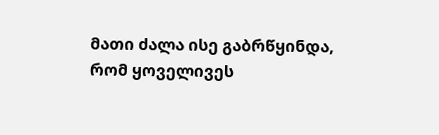მათი ძალა ისე გაბრწყინდა, რომ ყოველივეს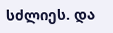სძლიეს. და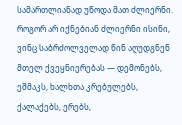სამართლიანად უწოდა მათ ძლიერნი. როგორ არ იქნებიან ძლიერნი ისინი, ვინც საბრძოლველად წინ აღუდგნენ მთელ ქვეყნიერებას — დემონებს, ეშმაკს, ხალხთა კრებულებს, ქალაქებს, ერებს,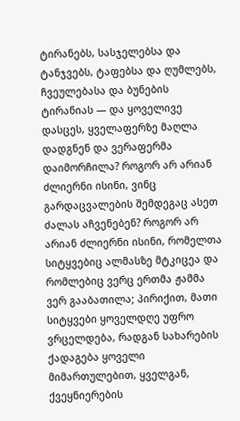ტირანებს, სასჯელებსა და ტანჯვებს, ტაფებსა და ღუმლებს, ჩვეულებასა და ბუნების ტირანიას — და ყოველივე დასცეს, ყველაფერზე მაღლა დადგნენ და ვერაფერმა დაიმორჩილა? როგორ არ არიან ძლიერნი ისინი, ვინც გარდაცვალების შემდეგაც ასეთ ძალას აჩვენებენ? როგორ არ არიან ძლიერნი ისინი, რომელთა სიტყვებიც ალმასზე მტკიცეა და რომლებიც ვერც ერთმა ჟამმა ვერ გააბათილა; პირიქით, მათი სიტყვები ყოველდღე უფრო ვრცელდება, რადგან სახარების ქადაგება ყოველი მიმართულებით, ყველგან, ქვეყნიერების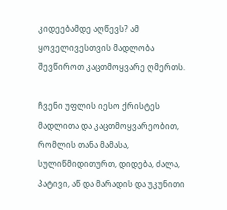კიდეებამდე აღწევს? ამ ყოველივესთვის მადლობა შევწიროთ კაცთმოყვარე ღმერთს.

ჩვენი უფლის იესო ქრისტეს მადლითა და კაცთმოყვარეობით, რომლის თანა მამასა, სულიწმიდითურთ, დიდება, ძალა, პატივი, აწ და მარადის და უკუნითი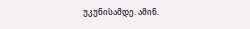უკუნისამდე. ამინ.